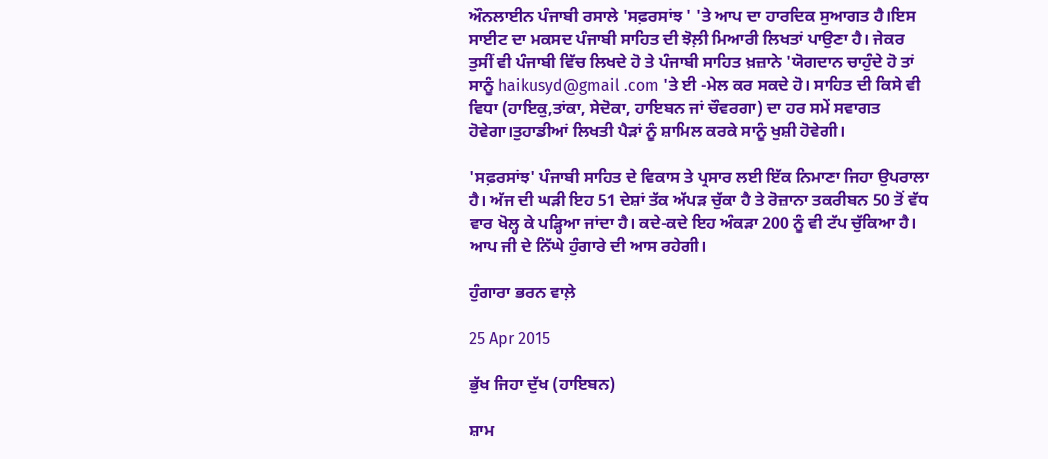ਔਨਲਾਈਨ ਪੰਜਾਬੀ ਰਸਾਲੇ 'ਸਫ਼ਰਸਾਂਝ ' 'ਤੇ ਆਪ ਦਾ ਹਾਰਦਿਕ ਸੁਆਗਤ ਹੈ।ਇਸ ਸਾਈਟ ਦਾ ਮਕਸਦ ਪੰਜਾਬੀ ਸਾਹਿਤ ਦੀ ਝੋਲ਼ੀ ਮਿਆਰੀ ਲਿਖਤਾਂ ਪਾਉਣਾ ਹੈ। ਜੇਕਰ ਤੁਸੀਂ ਵੀ ਪੰਜਾਬੀ ਵਿੱਚ ਲਿਖਦੇ ਹੋ ਤੇ ਪੰਜਾਬੀ ਸਾਹਿਤ ਖ਼ਜ਼ਾਨੇ 'ਯੋਗਦਾਨ ਚਾਹੁੰਦੇ ਹੋ ਤਾਂ ਸਾਨੂੰ haikusyd@gmail .com 'ਤੇ ਈ -ਮੇਲ ਕਰ ਸਕਦੇ ਹੋ। ਸਾਹਿਤ ਦੀ ਕਿਸੇ ਵੀ ਵਿਧਾ (ਹਾਇਕੁ,ਤਾਂਕਾ, ਸੇਦੋਕਾ, ਹਾਇਬਨ ਜਾਂ ਚੌਵਰਗਾ) ਦਾ ਹਰ ਸਮੇਂ ਸਵਾਗਤ ਹੋਵੇਗਾ।ਤੁਹਾਡੀਆਂ ਲਿਖਤੀ ਪੈੜਾਂ ਨੂੰ ਸ਼ਾਮਿਲ ਕਰਕੇ ਸਾਨੂੰ ਖੁਸ਼ੀ ਹੋਵੇਗੀ।

'ਸਫ਼ਰਸਾਂਝ' ਪੰਜਾਬੀ ਸਾਹਿਤ ਦੇ ਵਿਕਾਸ ਤੇ ਪ੍ਰਸਾਰ ਲਈ ਇੱਕ ਨਿਮਾਣਾ ਜਿਹਾ ਉਪਰਾਲਾ ਹੈ। ਅੱਜ ਦੀ ਘੜੀ ਇਹ 51 ਦੇਸ਼ਾਂ ਤੱਕ ਅੱਪੜ ਚੁੱਕਾ ਹੈ ਤੇ ਰੋਜ਼ਾਨਾ ਤਕਰੀਬਨ 50 ਤੋਂ ਵੱਧ ਵਾਰ ਖੋਲ੍ਹ ਕੇ ਪੜ੍ਹਿਆ ਜਾਂਦਾ ਹੈ। ਕਦੇ-ਕਦੇ ਇਹ ਅੰਕੜਾ 200 ਨੂੰ ਵੀ ਟੱਪ ਚੁੱਕਿਆ ਹੈ। ਆਪ ਜੀ ਦੇ ਨਿੱਘੇ ਹੁੰਗਾਰੇ ਦੀ ਆਸ ਰਹੇਗੀ।

ਹੁੰਗਾਰਾ ਭਰਨ ਵਾਲ਼ੇ

25 Apr 2015

ਭੁੱਖ ਜਿਹਾ ਦੁੱਖ (ਹਾਇਬਨ)

ਸ਼ਾਮ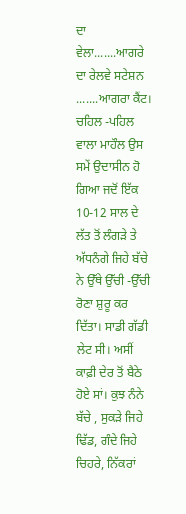ਦਾ ਵੇਲਾ.......ਆਗਰੇ ਦਾ ਰੇਲਵੇ ਸਟੇਸ਼ਨ .......ਆਗਰਾ ਕੈਂਟ। ਚਹਿਲ -ਪਹਿਲ ਵਾਲਾ ਮਾਹੌਲ ਉਸ ਸਮੇਂ ਉਦਾਸੀਨ ਹੋ ਗਿਆ ਜਦੋਂ ਇੱਕ 10-12 ਸਾਲ ਦੇ ਲੱਤ ਤੋਂ ਲੰਗੜੇ ਤੇ ਅੱਧਨੰਗੇ ਜਿਹੇ ਬੱਚੇ ਨੇ ਉੱਥੇ ਉੱਚੀ -ਉੱਚੀ ਰੋਣਾ ਸ਼ੁਰੂ ਕਰ ਦਿੱਤਾ। ਸਾਡੀ ਗੱਡੀ ਲੇਟ ਸੀ। ਅਸੀਂ ਕਾਫ਼ੀ ਦੇਰ ਤੋਂ ਬੈਠੇ ਹੋਏ ਸਾਂ। ਕੁਝ ਨੰਨੇ ਬੱਚੇ , ਸੁਕੜੇ ਜਿਹੇ ਢਿੱਡ, ਗੰਦੇ ਜਿਹੇ ਚਿਹਰੇ, ਨਿੱਕਰਾਂ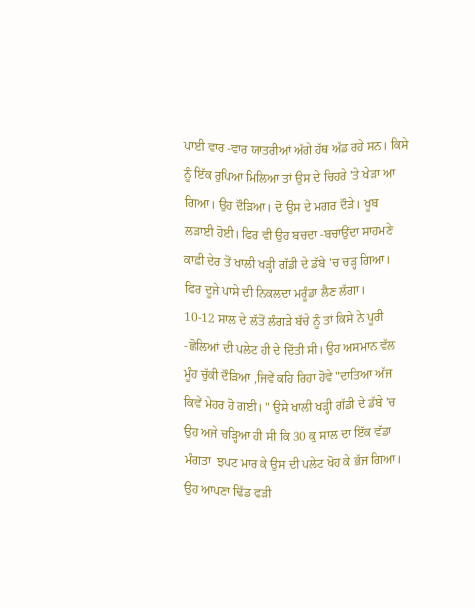ਪਾਈ ਵਾਰ -ਵਾਰ ਯਾਤਰੀਆਂ ਅੱਗੇ ਹੱਥ ਅੱਡ ਰਹੇ ਸਨ। ਕਿਸੇ ਨੂੰ ਇੱਕ ਰੁਪਿਆ ਮਿਲਿਆ ਤਾਂ ਉਸ ਦੇ ਚਿਹਰੇ 'ਤੇ ਖੇੜਾ ਆ ਗਿਆ। ਉਹ ਦੌੜਿਆ। ਦੋ ਉਸ ਦੇ ਮਗਰ ਦੌੜੇ। ਖੂਬ ਲੜਾਈ ਹੋਈ। ਫਿਰ ਵੀ ਉਹ ਬਚਦਾ -ਬਚਾਉਂਦਾ ਸਾਹਮਣੇ ਕਾਫ਼ੀ ਦੇਰ ਤੋਂ ਖਾਲੀ ਖੜ੍ਹੀ ਗੱਡੀ ਦੇ ਡੱਬੇ 'ਚ ਚੜ੍ਹ ਗਿਆ। ਫਿਰ ਦੂਜੇ ਪਾਸੇ ਦੀ ਨਿਕਲਦਾ ਮਰੂੰਡਾ ਲੈਣ ਲੱਗਾ।
10-12 ਸਾਲ ਦੇ ਲੱਤੋਂ ਲੰਗੜੇ ਬੱਚੇ ਨੂੰ ਤਾਂ ਕਿਸੇ ਨੇ ਪੂਰੀ -ਛੋਲਿਆਂ ਦੀ ਪਲੇਟ ਹੀ ਦੇ ਦਿੱਤੀ ਸੀ। ਉਹ ਅਸਮਾਨ ਵੱਲ ਮੂੰਹ ਚੁੱਕੀ ਦੌੜਿਆ ,ਜਿਵੇਂ ਕਹਿ ਰਿਹਾ ਹੋਵੇ "ਦਾਤਿਆ ਅੱਜ ਕਿਵੇਂ ਮੇਹਰ ਹੋ ਗਈ। " ਉਸੇ ਖਾਲੀ ਖੜ੍ਹੀ ਗੱਡੀ ਦੇ ਡੱਬੇ 'ਚ ਉਹ ਅਜੇ ਚੜ੍ਹਿਆ ਹੀ ਸੀ ਕਿ 30 ਕੁ ਸਾਲ ਦਾ ਇੱਕ ਵੱਡਾ  ਮੰਗਤਾ  ਝਪਟ ਮਾਰ ਕੇ ਉਸ ਦੀ ਪਲੇਟ ਖੋਹ ਕੇ ਭੱਜ ਗਿਆ। ਉਹ ਆਪਣਾ ਢਿੱਡ ਫੜੀ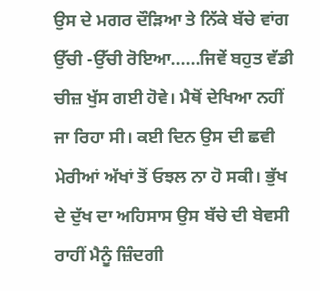ਉਸ ਦੇ ਮਗਰ ਦੌੜਿਆ ਤੇ ਨਿੱਕੇ ਬੱਚੇ ਵਾਂਗ ਉੱਚੀ -ਉੱਚੀ ਰੋਇਆ......ਜਿਵੇਂ ਬਹੁਤ ਵੱਡੀ ਚੀਜ਼ ਖੁੱਸ ਗਈ ਹੋਵੇ। ਮੈਥੋਂ ਦੇਖਿਆ ਨਹੀਂ ਜਾ ਰਿਹਾ ਸੀ। ਕਈ ਦਿਨ ਉਸ ਦੀ ਛਵੀ ਮੇਰੀਆਂ ਅੱਖਾਂ ਤੋਂ ਓਝਲ ਨਾ ਹੋ ਸਕੀ। ਭੁੱਖ ਦੇ ਦੁੱਖ ਦਾ ਅਹਿਸਾਸ ਉਸ ਬੱਚੇ ਦੀ ਬੇਵਸੀ ਰਾਹੀਂ ਮੈਨੂੰ ਜ਼ਿੰਦਗੀ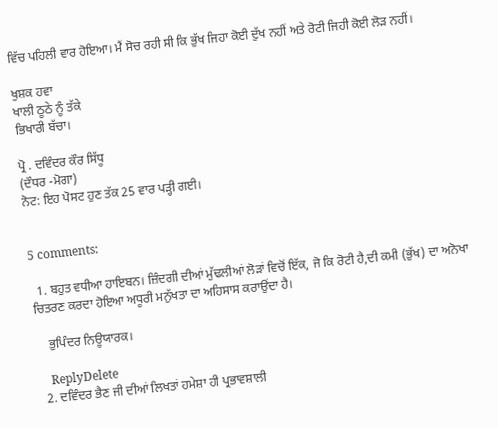ਵਿੱਚ ਪਹਿਲੀ ਵਾਰ ਹੋਇਆ। ਮੈਂ ਸੋਚ ਰਹੀ ਸੀ ਕਿ ਭੁੱਖ ਜਿਹਾ ਕੋਈ ਦੁੱਖ ਨਹੀਂ ਅਤੇ ਰੋਟੀ ਜਿਹੀ ਕੋਈ ਲੋੜ ਨਹੀਂ।

ਖੁਸ਼ਕ ਹਵਾ
ਖਾਲੀ ਠੂਠੇ ਨੂੰ ਤੱਕੇ
ਭਿਖਾਰੀ ਬੱਚਾ।

ਪ੍ਰੋ . ਦਵਿੰਦਰ ਕੌਰ ਸਿੱਧੂ
(ਦੌਧਰ -ਮੋਗਾ)
ਨੋਟ: ਇਹ ਪੋਸਟ ਹੁਣ ਤੱਕ 25 ਵਾਰ ਪੜ੍ਹੀ ਗਈ।


5 comments:

  1. ਬਹੁਤ ਵਧੀਆ ਹਾਇਬਨ। ਜ਼ਿੰਦਗੀ ਦੀਆਂ ਮੁੱਢਲੀਆਂ ਲੋੜਾਂ ਵਿਚੋਂ ਇੱਕ, ਜੋ ਕਿ ਰੋਟੀ ਹੈ,ਦੀ ਕਮੀ (ਭੁੱਖ) ਦਾ ਅਨੋਖਾ ਚਿਤਰਣ ਕਰਦਾ ਹੋਇਆ ਅਧੂਰੀ ਮਨੁੱਖਤਾ ਦਾ ਅਹਿਸਾਸ ਕਰਾਉਂਦਾ ਹੈ।

    ਭੁਪਿੰਦਰ ਨਿਊਯਾਰਕ।

    ReplyDelete
  2. ਦਵਿੰਦਰ ਭੈਣ ਜੀ ਦੀਆਂ ਲਿਖਤਾਂ ਹਮੇਸ਼ਾ ਹੀ ਪ੍ਰਭਾਵਸ਼ਾਲੀ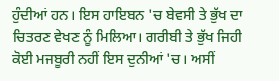ਹੁੰਦੀਆਂ ਹਨ। ਇਸ ਹਾਇਬਨ 'ਚ ਬੇਵਸੀ ਤੇ ਭੁੱਖ ਦਾ ਚਿਤਰਣ ਵੇਖਣ ਨੂੰ ਮਿਲਿਆ। ਗਰੀਬੀ ਤੇ ਭੁੱਖ ਜਿਹੀ ਕੋਈ ਮਜਬੂਰੀ ਨਹੀਂ ਇਸ ਦੁਨੀਆਂ 'ਚ। ਅਸੀਂ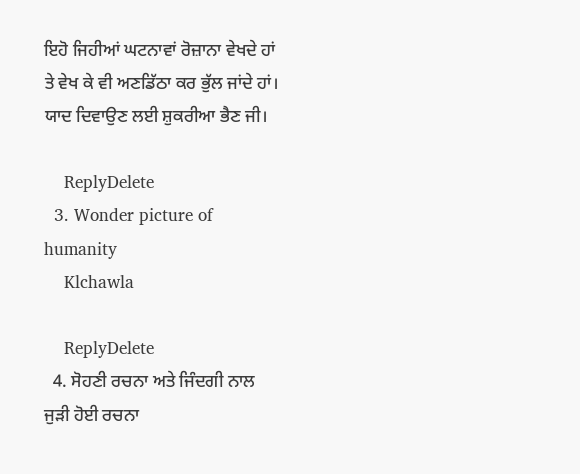ਇਹੋ ਜਿਹੀਆਂ ਘਟਨਾਵਾਂ ਰੋਜ਼ਾਨਾ ਵੇਖਦੇ ਹਾਂ ਤੇ ਵੇਖ ਕੇ ਵੀ ਅਣਡਿੱਠਾ ਕਰ ਭੁੱਲ ਜਾਂਦੇ ਹਾਂ। ਯਾਦ ਦਿਵਾਉਣ ਲਈ ਸ਼ੁਕਰੀਆ ਭੈਣ ਜੀ।

    ReplyDelete
  3. Wonder picture of humanity
    Klchawla

    ReplyDelete
  4. ਸੋਹਣੀ ਰਚਨਾ ਅਤੇ ਜਿੰਦਗੀ ਨਾਲ ਜੁੜੀ ਹੋਈ ਰਚਨਾ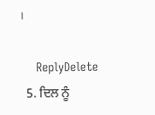।

    ReplyDelete
  5. ਦਿਲ ਨੂੰ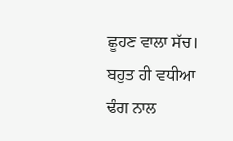ਛੂਹਣ ਵਾਲਾ ਸੱਚ। ਬਹੁਤ ਹੀ ਵਧੀਆ ਢੰਗ ਨਾਲ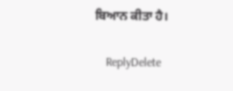ਬਿਆਨ ਕੀਤਾ ਹੈ।

    ReplyDelete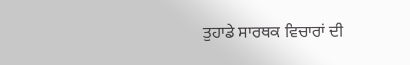ਤੁਹਾਡੇ ਸਾਰਥਕ ਵਿਚਾਰਾਂ ਦੀ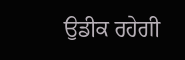ਉਡੀਕ ਰਹੇਗੀ